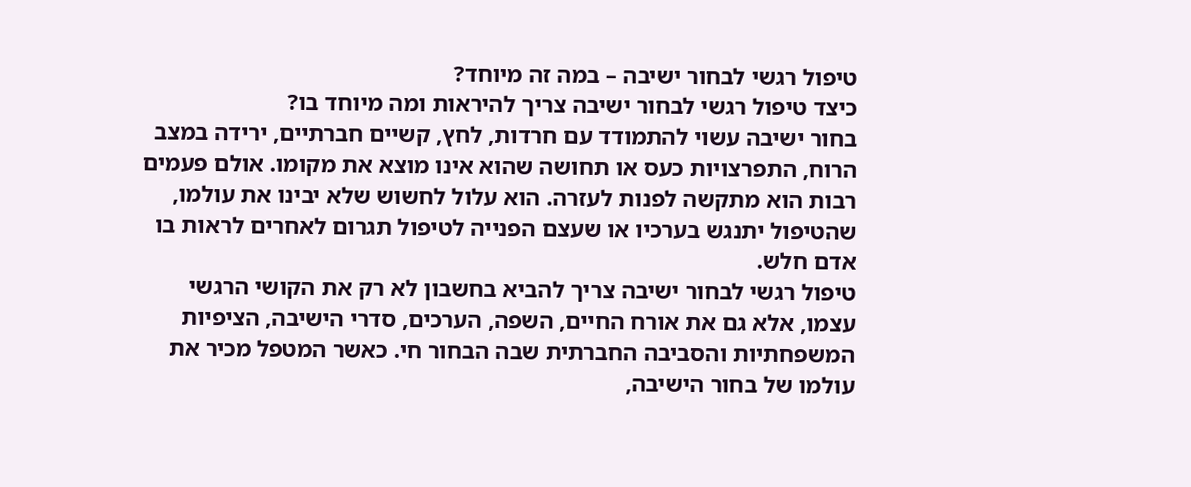טיפול רגשי לבחור ישיבה – במה זה מיוחד?
כיצד טיפול רגשי לבחור ישיבה צריך להיראות ומה מיוחד בו?
בחור ישיבה עשוי להתמודד עם חרדות, לחץ, קשיים חברתיים, ירידה במצב הרוח, התפרצויות כעס או תחושה שהוא אינו מוצא את מקומו. אולם פעמים רבות הוא מתקשה לפנות לעזרה. הוא עלול לחשוש שלא יבינו את עולמו, שהטיפול יתנגש בערכיו או שעצם הפנייה לטיפול תגרום לאחרים לראות בו אדם חלש.
טיפול רגשי לבחור ישיבה צריך להביא בחשבון לא רק את הקושי הרגשי עצמו, אלא גם את אורח החיים, השפה, הערכים, סדרי הישיבה, הציפיות המשפחתיות והסביבה החברתית שבה הבחור חי. כאשר המטפל מכיר את עולמו של בחור הישיבה,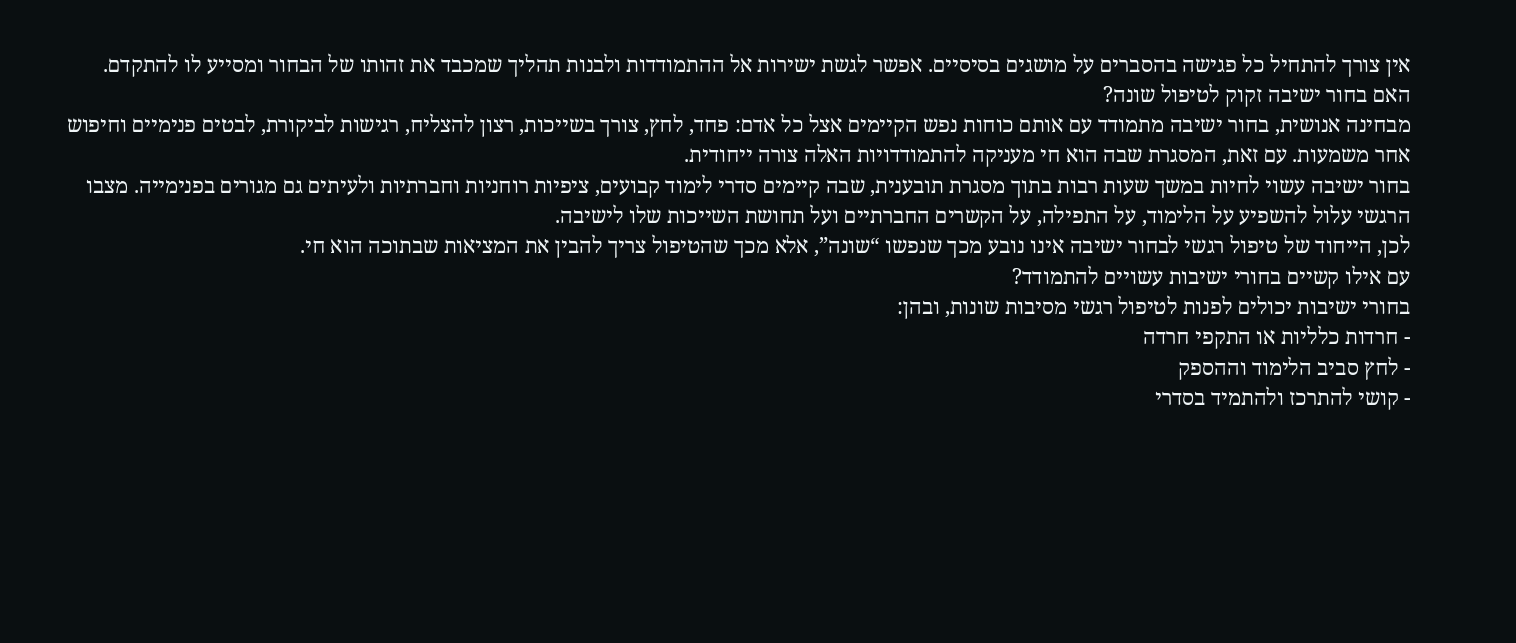אין צורך להתחיל כל פגישה בהסברים על מושגים בסיסיים. אפשר לגשת ישירות אל ההתמודדות ולבנות תהליך שמכבד את זהותו של הבחור ומסייע לו להתקדם.
האם בחור ישיבה זקוק לטיפול שונה?
מבחינה אנושית, בחור ישיבה מתמודד עם אותם כוחות נפש הקיימים אצל כל אדם: פחד, לחץ, צורך בשייכות, רצון להצליח, רגישות לביקורת, לבטים פנימיים וחיפוש אחר משמעות. עם זאת, המסגרת שבה הוא חי מעניקה להתמודדויות האלה צורה ייחודית.
בחור ישיבה עשוי לחיות במשך שעות רבות בתוך מסגרת תובענית, שבה קיימים סדרי לימוד קבועים, ציפיות רוחניות וחברתיות ולעיתים גם מגורים בפנימייה. מצבו הרגשי עלול להשפיע על הלימוד, על התפילה, על הקשרים החברתיים ועל תחושת השייכות שלו לישיבה.
לכן, הייחוד של טיפול רגשי לבחור ישיבה אינו נובע מכך שנפשו “שונה”, אלא מכך שהטיפול צריך להבין את המציאות שבתוכה הוא חי.
עם אילו קשיים בחורי ישיבות עשויים להתמודד?
בחורי ישיבות יכולים לפנות לטיפול רגשי מסיבות שונות, ובהן:
- חרדות כלליות או התקפי חרדה
- לחץ סביב הלימוד וההספק
- קושי להתרכז ולהתמיד בסדרי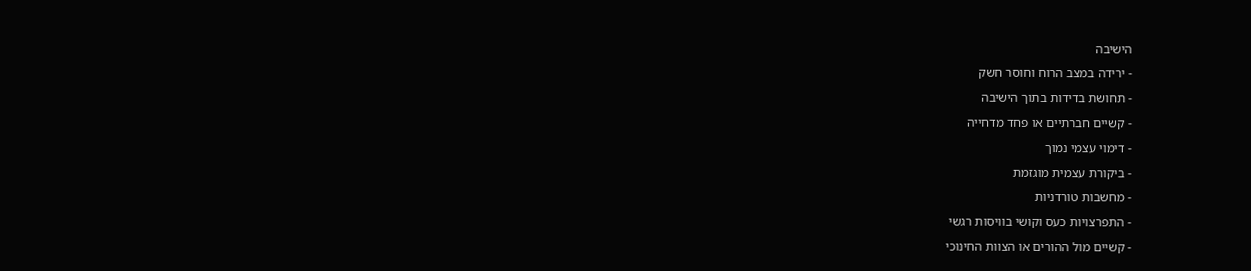הישיבה
- ירידה במצב הרוח וחוסר חשק
- תחושת בדידות בתוך הישיבה
- קשיים חברתיים או פחד מדחייה
- דימוי עצמי נמוך
- ביקורת עצמית מוגזמת
- מחשבות טורדניות
- התפרצויות כעס וקושי בוויסות רגשי
- קשיים מול ההורים או הצוות החינוכי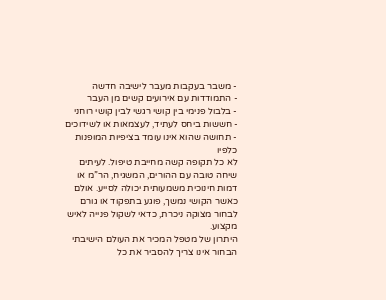- משבר בעקבות מעבר לישיבה חדשה
- התמודדות עם אירועים קשים מן העבר
- בלבול פנימי בין קושי רגשי לבין קושי רוחני
- חששות ביחס לעתיד, לעצמאות או לשידוכים
- תחושה שהוא אינו עומד בציפיות המופנות כלפיו
לא כל תקופה קשה מחייבת טיפול. לעיתים שיחה טובה עם ההורים, המשגיח, הר”מ או דמות חינוכית משמעותית יכולה לסייע. אולם כאשר הקושי נמשך, פוגע בתפקוד או גורם לבחור מצוקה ניכרת, כדאי לשקול פנייה לאיש מקצוע.
היתרון של מטפל המכיר את העולם הישיבתי
הבחור אינו צריך להסביר את כל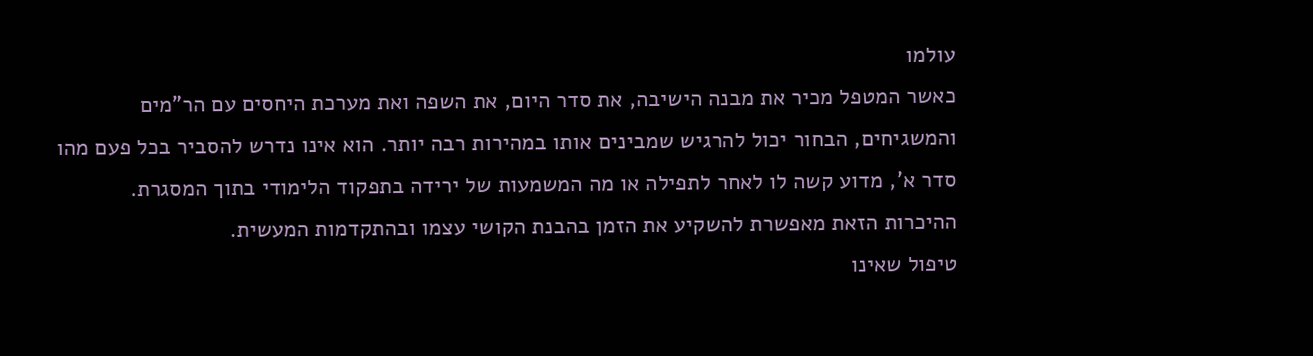עולמו
כאשר המטפל מכיר את מבנה הישיבה, את סדר היום, את השפה ואת מערכת היחסים עם הר”מים והמשגיחים, הבחור יכול להרגיש שמבינים אותו במהירות רבה יותר. הוא אינו נדרש להסביר בכל פעם מהו סדר א’, מדוע קשה לו לאחר לתפילה או מה המשמעות של ירידה בתפקוד הלימודי בתוך המסגרת.
ההיכרות הזאת מאפשרת להשקיע את הזמן בהבנת הקושי עצמו ובהתקדמות המעשית.
טיפול שאינו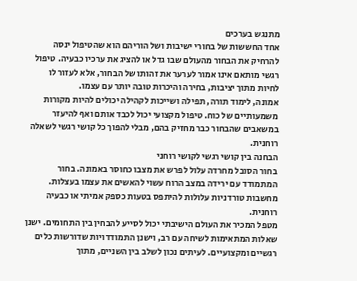מתנגש בערכים
אחד החששות של בחורי ישיבות ושל הוריהם הוא שהטיפול ינסה להרחיק את הבחור מהעולם שבו גדל או להציג את ערכיו כבעיה. טיפול רגשי מותאם אינו אמור לערער את זהותו של הבחור, אלא לעזור לו לחיות מתוך יציבות, בחירה והיכרות טובה יותר עם עצמו.
אמונה, לימוד תורה, תפילה ושייכות לקהילה יכולים להיות מקורות משמעותיים של כוח. טיפול מקצועי יכול לכבד אותם ואף להיעזר במשאבים שהבחור כבר מחזיק בהם, מבלי להפוך כל קושי רגשי לשאלה רוחנית.
הבחנה בין קושי רגשי לקושי רוחני
בחור הסובל מחרדה עלול לפרש את מצבו כחוסר באמונה. בחור המתמודד עם ירידה במצב הרוח עשוי להאשים את עצמו בעצלות. מחשבות טורדניות עלולות להיתפס בטעות כספק אמיתי או כבעיה רוחנית.
מטפל המכיר את העולם הישיבתי יכול לסייע להבחין בין התחומים. ישנן שאלות המתאימות לשיחה עם רב, וישנן התמודדויות שדורשות כלים רגשיים ומקצועיים. לעיתים נכון לשלב בין השניים, מתוך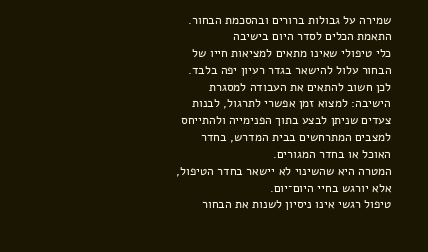שמירה על גבולות ברורים ובהסכמת הבחור.
התאמת הכלים לסדר היום בישיבה
כלי טיפולי שאינו מתאים למציאות חייו של הבחור עלול להישאר בגדר רעיון יפה בלבד. לכן חשוב להתאים את העבודה למסגרת הישיבה: למצוא זמן אפשרי לתרגול, לבנות צעדים שניתן לבצע בתוך הפנימייה ולהתייחס למצבים המתרחשים בבית המדרש, בחדר האוכל או בחדר המגורים.
המטרה היא שהשינוי לא יישאר בחדר הטיפול, אלא יורגש בחיי היום־יום.
טיפול רגשי אינו ניסיון לשנות את הבחור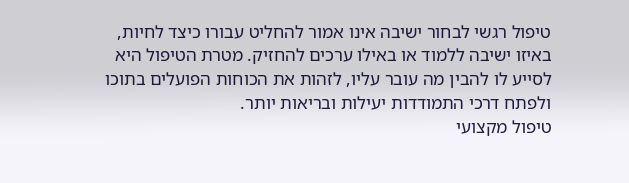טיפול רגשי לבחור ישיבה אינו אמור להחליט עבורו כיצד לחיות, באיזו ישיבה ללמוד או באילו ערכים להחזיק. מטרת הטיפול היא לסייע לו להבין מה עובר עליו, לזהות את הכוחות הפועלים בתוכו ולפתח דרכי התמודדות יעילות ובריאות יותר.
טיפול מקצועי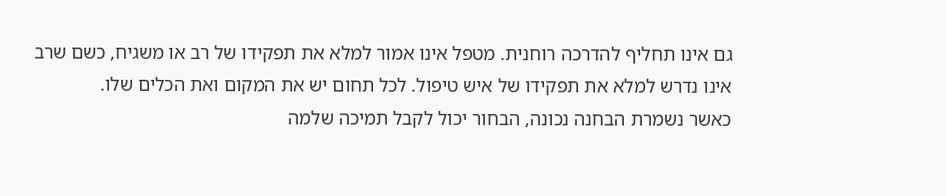גם אינו תחליף להדרכה רוחנית. מטפל אינו אמור למלא את תפקידו של רב או משגיח, כשם שרב אינו נדרש למלא את תפקידו של איש טיפול. לכל תחום יש את המקום ואת הכלים שלו.
כאשר נשמרת הבחנה נכונה, הבחור יכול לקבל תמיכה שלמה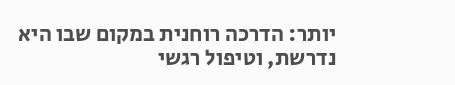יותר: הדרכה רוחנית במקום שבו היא נדרשת, וטיפול רגשי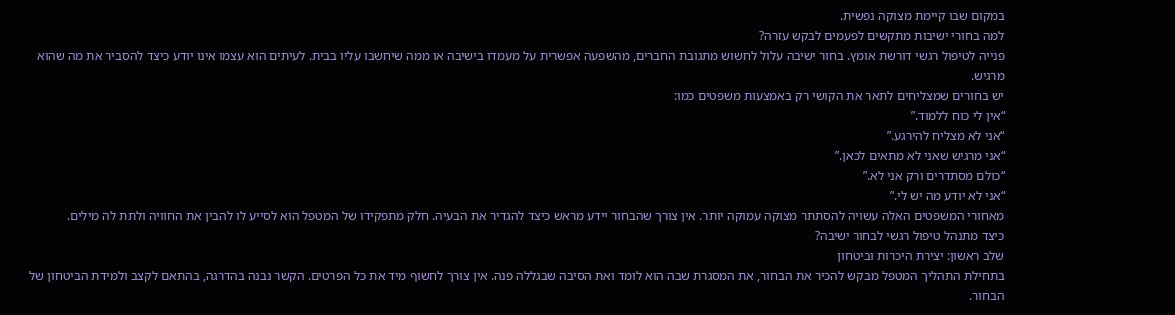במקום שבו קיימת מצוקה נפשית.
למה בחורי ישיבות מתקשים לפעמים לבקש עזרה?
פנייה לטיפול רגשי דורשת אומץ. בחור ישיבה עלול לחשוש מתגובת החברים, מהשפעה אפשרית על מעמדו בישיבה או ממה שיחשבו עליו בבית. לעיתים הוא עצמו אינו יודע כיצד להסביר את מה שהוא מרגיש.
יש בחורים שמצליחים לתאר את הקושי רק באמצעות משפטים כמו:
“אין לי כוח ללמוד.”
“אני לא מצליח להירגע.”
“אני מרגיש שאני לא מתאים לכאן.”
“כולם מסתדרים ורק אני לא.”
“אני לא יודע מה יש לי.”
מאחורי המשפטים האלה עשויה להסתתר מצוקה עמוקה יותר. אין צורך שהבחור יידע מראש כיצד להגדיר את הבעיה. חלק מתפקידו של המטפל הוא לסייע לו להבין את החוויה ולתת לה מילים.
כיצד מתנהל טיפול רגשי לבחור ישיבה?
שלב ראשון: יצירת היכרות וביטחון
בתחילת התהליך המטפל מבקש להכיר את הבחור, את המסגרת שבה הוא לומד ואת הסיבה שבגללה פנה. אין צורך לחשוף מיד את כל הפרטים. הקשר נבנה בהדרגה, בהתאם לקצב ולמידת הביטחון של הבחור.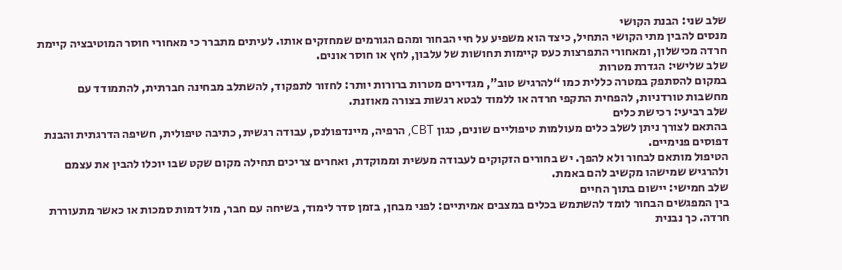שלב שני: הבנת הקושי
מנסים להבין מתי הקושי התחיל, כיצד הוא משפיע על חיי הבחור ומהם הגורמים שמחזקים אותו. לעיתים מתברר כי מאחורי חוסר המוטיבציה קיימת חרדה מכישלון, ומאחורי התפרצות כעס קיימות תחושות של עלבון, לחץ או חוסר אונים.
שלב שלישי: הגדרת מטרות
במקום להסתפק במטרה כללית כמו “להרגיש טוב”, מגדירים מטרות ברורות יותר: לחזור לתפקוד, להשתלב מבחינה חברתית, להתמודד עם מחשבות טורדניות, להפחית התקפי חרדה או ללמוד לבטא רגשות בצורה מאוזנת.
שלב רביעי: רכישת כלים
בהתאם לצורך ניתן לשלב כלים מעולמות טיפוליים שונים, כגון CBT, הרפיה, מיינדפולנס, עבודה רגשית, כתיבה טיפולית, חשיפה הדרגתית והבנת דפוסים פנימיים.
הטיפול מותאם לבחור ולא להפך. יש בחורים הזקוקים לעבודה מעשית וממוקדת, ואחרים צריכים תחילה מקום שקט שבו יוכלו להבין את עצמם ולהרגיש שמישהו מקשיב להם באמת.
שלב חמישי: יישום בתוך החיים
בין המפגשים הבחור לומד להשתמש בכלים במצבים אמיתיים: לפני מבחן, בזמן סדר לימוד, בשיחה עם חבר, מול דמות סמכות או כאשר מתעוררת חרדה. כך נבנית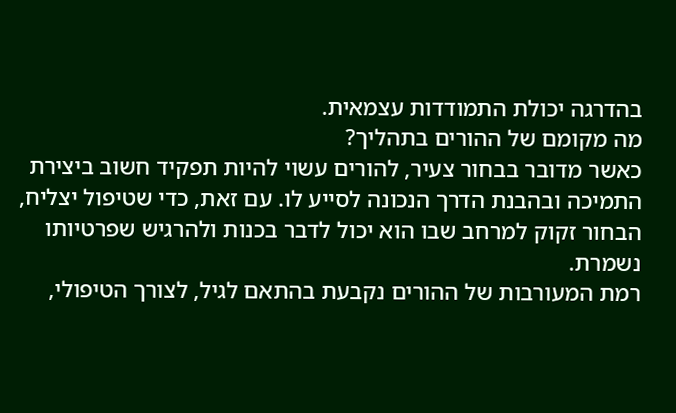בהדרגה יכולת התמודדות עצמאית.
מה מקומם של ההורים בתהליך?
כאשר מדובר בבחור צעיר, להורים עשוי להיות תפקיד חשוב ביצירת התמיכה ובהבנת הדרך הנכונה לסייע לו. עם זאת, כדי שטיפול יצליח, הבחור זקוק למרחב שבו הוא יכול לדבר בכנות ולהרגיש שפרטיותו נשמרת.
רמת המעורבות של ההורים נקבעת בהתאם לגיל, לצורך הטיפולי,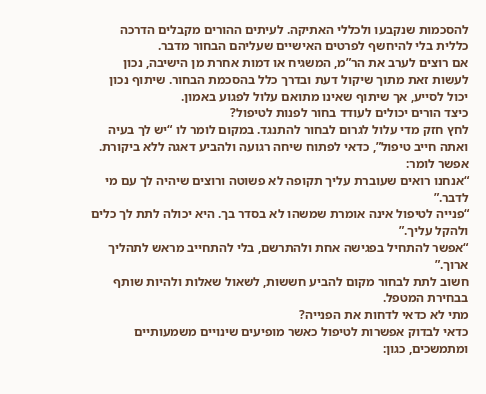להסכמות שנקבעו ולכללי האתיקה. לעיתים ההורים מקבלים הדרכה כללית בלי להיחשף לפרטים האישיים שעליהם הבחור מדבר.
אם רוצים לערב את הר”מ, המשגיח או דמות אחרת מן הישיבה, נכון לעשות זאת מתוך שיקול דעת ובדרך כלל בהסכמת הבחור. שיתוף נכון יכול לסייע, אך שיתוף שאינו מתואם עלול לפגוע באמון.
כיצד הורים יכולים לעודד בחור לפנות לטיפול?
לחץ חזק מדי עלול לגרום לבחור להתנגד. במקום לומר לו “יש לך בעיה ואתה חייב טיפול”, כדאי לפתוח שיחה רגועה ולהביע דאגה ללא ביקורת.
אפשר לומר:
“אנחנו רואים שעוברת עליך תקופה לא פשוטה ורוצים שיהיה לך עם מי לדבר.”
“פנייה לטיפול אינה אומרת שמשהו לא בסדר בך. היא יכולה לתת לך כלים ולהקל עליך.”
“אפשר להתחיל בפגישה אחת ולהתרשם, בלי להתחייב מראש לתהליך ארוך.”
חשוב לתת לבחור מקום להביע חששות, לשאול שאלות ולהיות שותף בבחירת המטפל.
מתי לא כדאי לדחות את הפנייה?
כדאי לבדוק אפשרות לטיפול כאשר מופיעים שינויים משמעותיים ומתמשכים, כגון: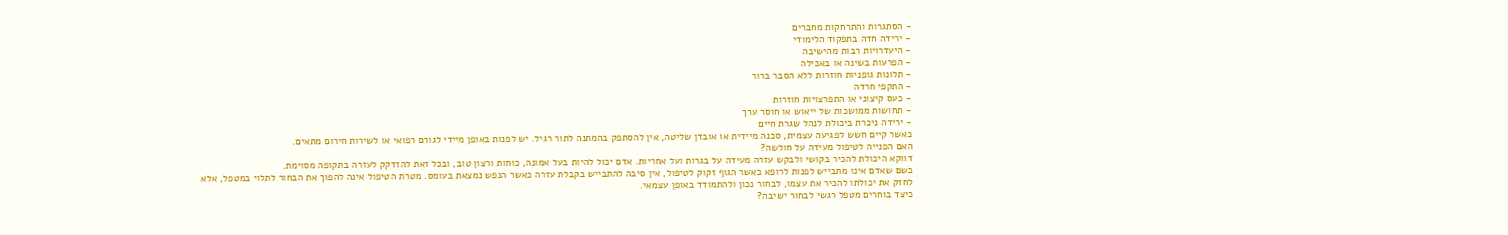- הסתגרות והתרחקות מחברים
- ירידה חדה בתפקוד הלימודי
- היעדרויות רבות מהישיבה
- הפרעות בשינה או באכילה
- תלונות גופניות חוזרות ללא הסבר ברור
- התקפי חרדה
- כעס קיצוני או התפרצויות חוזרות
- תחושות ממושכות של ייאוש או חוסר ערך
- ירידה ניכרת ביכולת לנהל שגרת חיים
כאשר קיים חשש לפגיעה עצמית, סכנה מיידית או אובדן שליטה, אין להסתפק בהמתנה לתור רגיל. יש לפנות באופן מיידי לגורם רפואי או לשירות חירום מתאים.
האם הפנייה לטיפול מעידה על חולשה?
דווקא היכולת להכיר בקושי ולבקש עזרה מעידה על בגרות ועל אחריות. אדם יכול להיות בעל אמונה, כוחות ורצון טוב, ובכל זאת להזדקק לעזרה בתקופה מסוימת.
כשם שאדם אינו מתבייש לפנות לרופא כאשר הגוף זקוק לטיפול, אין סיבה להתבייש בקבלת עזרה כאשר הנפש נמצאת בעומס. מטרת הטיפול אינה להפוך את הבחור לתלוי במטפל, אלא לחזק את יכולתו להכיר את עצמו, לבחור נכון ולהתמודד באופן עצמאי.
כיצד בוחרים מטפל רגשי לבחור ישיבה?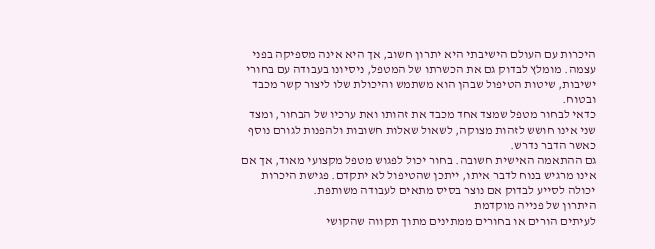היכרות עם העולם הישיבתי היא יתרון חשוב, אך היא אינה מספיקה בפני עצמה. מומלץ לבדוק גם את הכשרתו של המטפל, ניסיונו בעבודה עם בחורי ישיבות, שיטות הטיפול שבהן הוא משתמש והיכולת שלו ליצור קשר מכבד ובטוח.
כדאי לבחור מטפל שמצד אחד מכבד את זהותו ואת ערכיו של הבחור, ומצד שני אינו חושש לזהות מצוקה, לשאול שאלות חשובות ולהפנות לגורם נוסף כאשר הדבר נדרש.
גם ההתאמה האישית חשובה. בחור יכול לפגוש מטפל מקצועי מאוד, אך אם אינו מרגיש בנוח לדבר איתו, ייתכן שהטיפול לא יתקדם. פגישת היכרות יכולה לסייע לבדוק אם נוצר בסיס מתאים לעבודה משותפת.
היתרון של פנייה מוקדמת
לעיתים הורים או בחורים ממתינים מתוך תקווה שהקושי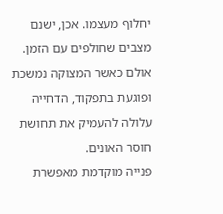יחלוף מעצמו. אכן, ישנם מצבים שחולפים עם הזמן. אולם כאשר המצוקה נמשכת ופוגעת בתפקוד, הדחייה עלולה להעמיק את תחושת חוסר האונים.
פנייה מוקדמת מאפשרת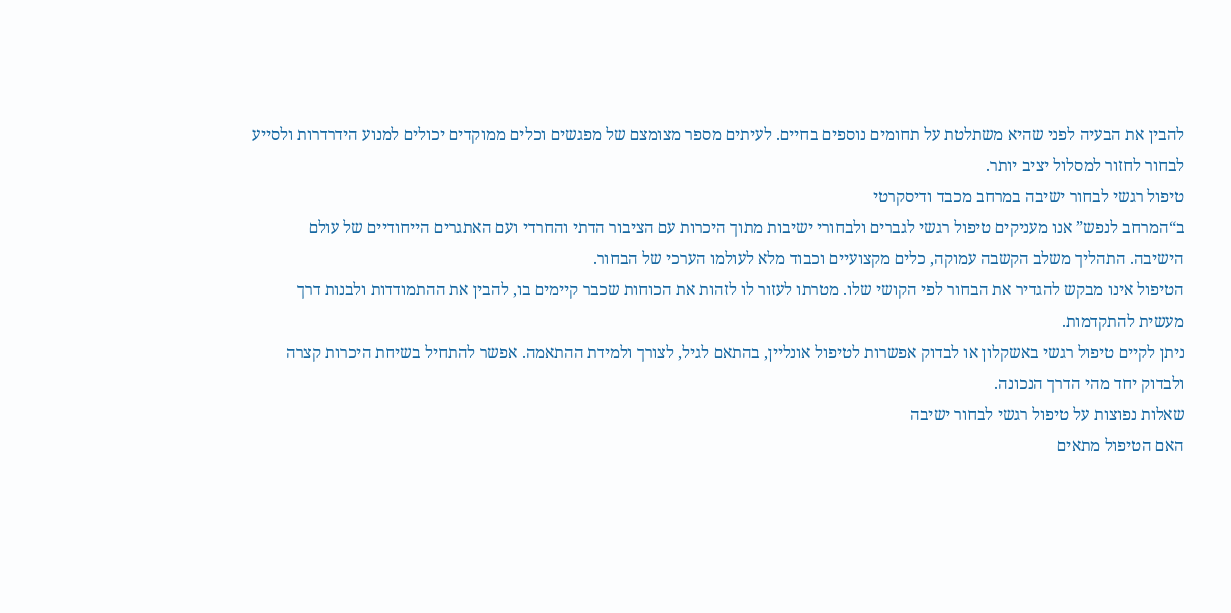להבין את הבעיה לפני שהיא משתלטת על תחומים נוספים בחיים. לעיתים מספר מצומצם של מפגשים וכלים ממוקדים יכולים למנוע הידרדרות ולסייע לבחור לחזור למסלול יציב יותר.
טיפול רגשי לבחור ישיבה במרחב מכבד ודיסקרטי
ב“המרחב לנפש” אנו מעניקים טיפול רגשי לגברים ולבחורי ישיבות מתוך היכרות עם הציבור הדתי והחרדי ועם האתגרים הייחודיים של עולם הישיבה. התהליך משלב הקשבה עמוקה, כלים מקצועיים וכבוד מלא לעולמו הערכי של הבחור.
הטיפול אינו מבקש להגדיר את הבחור לפי הקושי שלו. מטרתו לעזור לו לזהות את הכוחות שכבר קיימים בו, להבין את ההתמודדות ולבנות דרך מעשית להתקדמות.
ניתן לקיים טיפול רגשי באשקלון או לבדוק אפשרות לטיפול אונליין, בהתאם לגיל, לצורך ולמידת ההתאמה. אפשר להתחיל בשיחת היכרות קצרה ולבדוק יחד מהי הדרך הנכונה.
שאלות נפוצות על טיפול רגשי לבחור ישיבה
האם הטיפול מתאים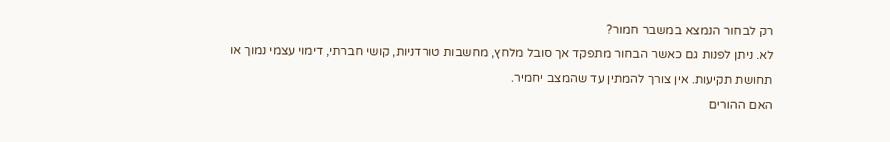רק לבחור הנמצא במשבר חמור?
לא. ניתן לפנות גם כאשר הבחור מתפקד אך סובל מלחץ, מחשבות טורדניות, קושי חברתי, דימוי עצמי נמוך או תחושת תקיעות. אין צורך להמתין עד שהמצב יחמיר.
האם ההורים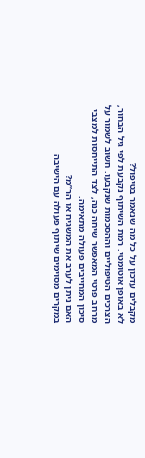מקבלים עדכון על כל מה שנאמר בטיפול?
לא באופן אוטומטי. רמת השיתוף נקבעת לפי גיל הבחור, הצרכים הטיפוליים וההסכמות שנקבעו. חשוב לשמור על מרחב פרטי המאפשר שיחה כנה, לצד התייחסות למצבי סיכון המחייבים פעולה מתאימה.
האם ניתן לערב את המשגיח או הר”מ?
במקרים מסוימים שיתוף פעולה עם הישיבה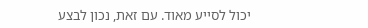יכול לסייע מאוד. עם זאת, נכון לבצע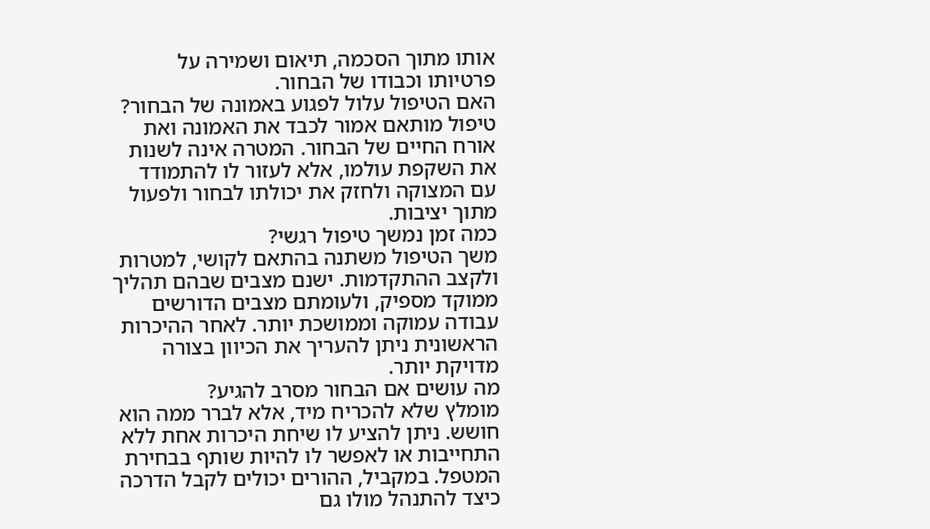אותו מתוך הסכמה, תיאום ושמירה על פרטיותו וכבודו של הבחור.
האם הטיפול עלול לפגוע באמונה של הבחור?
טיפול מותאם אמור לכבד את האמונה ואת אורח החיים של הבחור. המטרה אינה לשנות את השקפת עולמו, אלא לעזור לו להתמודד עם המצוקה ולחזק את יכולתו לבחור ולפעול מתוך יציבות.
כמה זמן נמשך טיפול רגשי?
משך הטיפול משתנה בהתאם לקושי, למטרות ולקצב ההתקדמות. ישנם מצבים שבהם תהליך ממוקד מספיק, ולעומתם מצבים הדורשים עבודה עמוקה וממושכת יותר. לאחר ההיכרות הראשונית ניתן להעריך את הכיוון בצורה מדויקת יותר.
מה עושים אם הבחור מסרב להגיע?
מומלץ שלא להכריח מיד, אלא לברר ממה הוא חושש. ניתן להציע לו שיחת היכרות אחת ללא התחייבות או לאפשר לו להיות שותף בבחירת המטפל. במקביל, ההורים יכולים לקבל הדרכה כיצד להתנהל מולו גם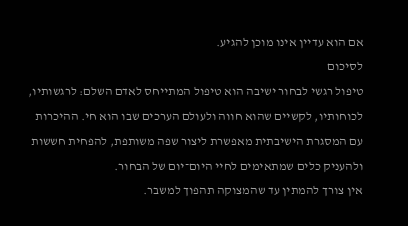אם הוא עדיין אינו מוכן להגיע.
לסיכום
טיפול רגשי לבחור ישיבה הוא טיפול המתייחס לאדם השלם: לרגשותיו, לכוחותיו, לקשיים שהוא חווה ולעולם הערכים שבו הוא חי. ההיכרות עם המסגרת הישיבתית מאפשרת ליצור שפה משותפת, להפחית חששות ולהעניק כלים שמתאימים לחיי היום־יום של הבחור.
אין צורך להמתין עד שהמצוקה תהפוך למשבר.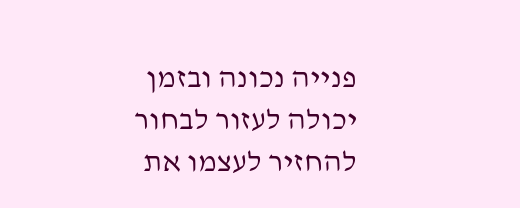פנייה נכונה ובזמן יכולה לעזור לבחור להחזיר לעצמו את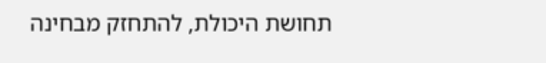תחושת היכולת, להתחזק מבחינה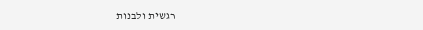רגשית ולבנות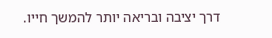דרך יציבה ובריאה יותר להמשך חייו.